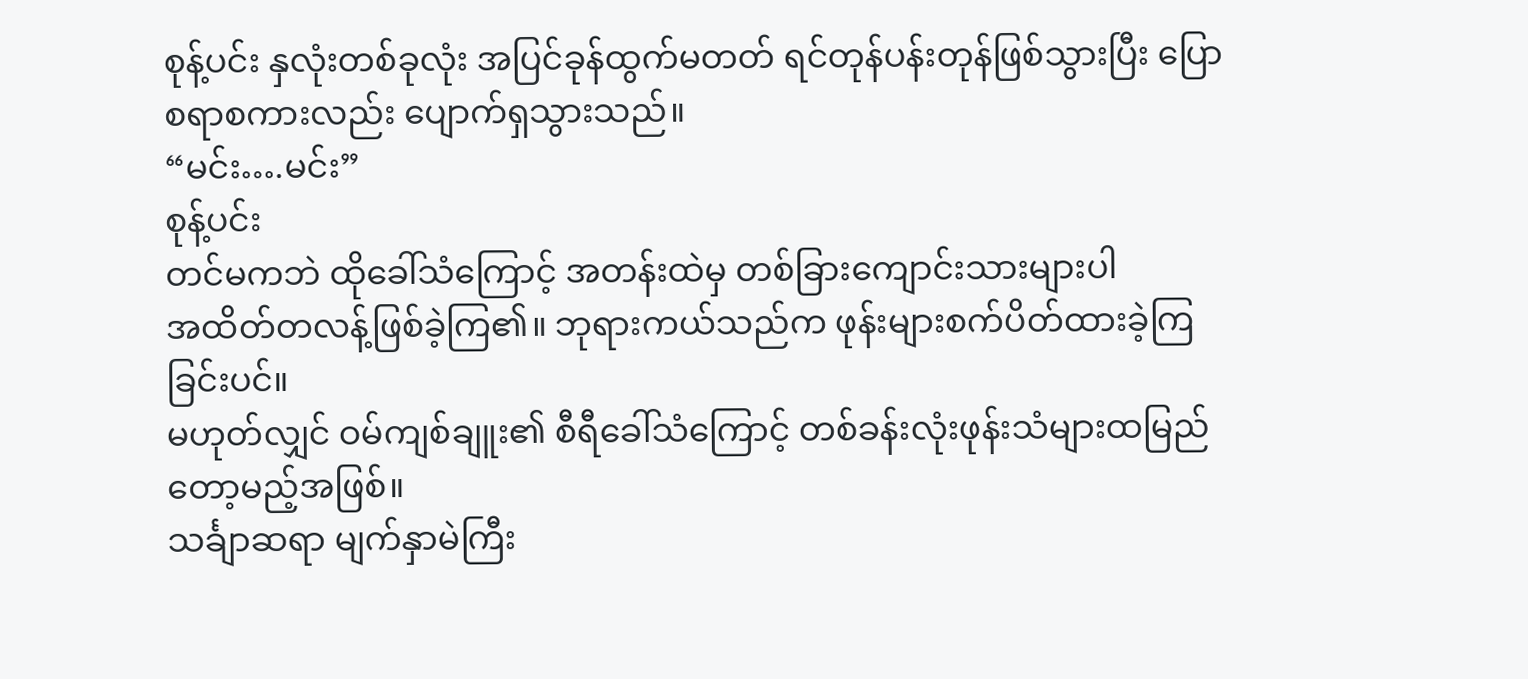စုန့်ပင်း နှလုံးတစ်ခုလုံး အပြင်ခုန်ထွက်မတတ် ရင်တုန်ပန်းတုန်ဖြစ်သွားပြီး ပြောစရာစကားလည်း ပျောက်ရှသွားသည်။
“မင်း….မင်း”
စုန့်ပင်း
တင်မကဘဲ ထိုခေါ်သံကြောင့် အတန်းထဲမှ တစ်ခြားကျောင်းသားများပါ
အထိတ်တလန့်ဖြစ်ခဲ့ကြ၏။ ဘုရားကယ်သည်က ဖုန်းများစက်ပိတ်ထားခဲ့ကြခြင်းပင်။
မဟုတ်လျှင် ဝမ်ကျစ်ချူး၏ စီရီခေါ်သံကြောင့် တစ်ခန်းလုံးဖုန်းသံများထမြည်တော့မည့်အဖြစ်။
သင်္ချာဆရာ မျက်နှာမဲကြီး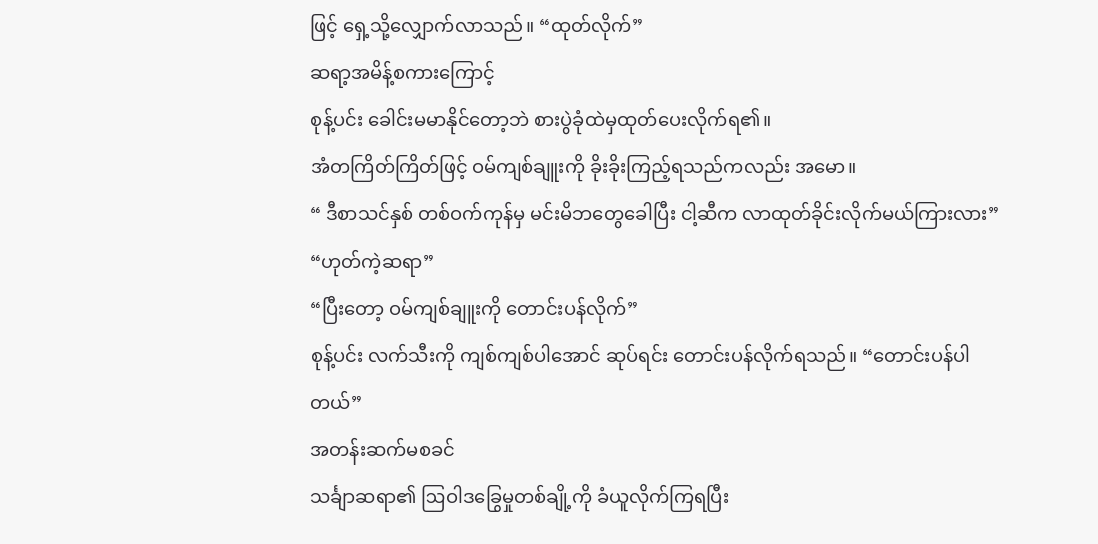ဖြင့် ရှေ့သို့လျှောက်လာသည်။ “ထုတ်လိုက်”
ဆရာ့အမိန့်စကားကြောင့်
စုန့်ပင်း ခေါင်းမမာနိုင်တော့ဘဲ စားပွဲခုံထဲမှထုတ်ပေးလိုက်ရ၏။
အံတကြိတ်ကြိတ်ဖြင့် ဝမ်ကျစ်ချူးကို ခိုးခိုးကြည့်ရသည်ကလည်း အမော။
“ ဒီစာသင်နှစ် တစ်ဝက်ကုန်မှ မင်းမိဘတွေခေါပြီး ငါ့ဆီက လာထုတ်ခိုင်းလိုက်မယ်ကြားလား”
“ဟုတ်ကဲ့ဆရာ”
“ပြီးတော့ ဝမ်ကျစ်ချူးကို တောင်းပန်လိုက်”
စုန့်ပင်း လက်သီးကို ကျစ်ကျစ်ပါအောင် ဆုပ်ရင်း တောင်းပန်လိုက်ရသည်။ “တောင်းပန်ပါတယ်”
အတန်းဆက်မစခင်
သင်္ချာဆရာ၏ ဩဝါဒခြွေမှုတစ်ချို့ကို ခံယူလိုက်ကြရပြီး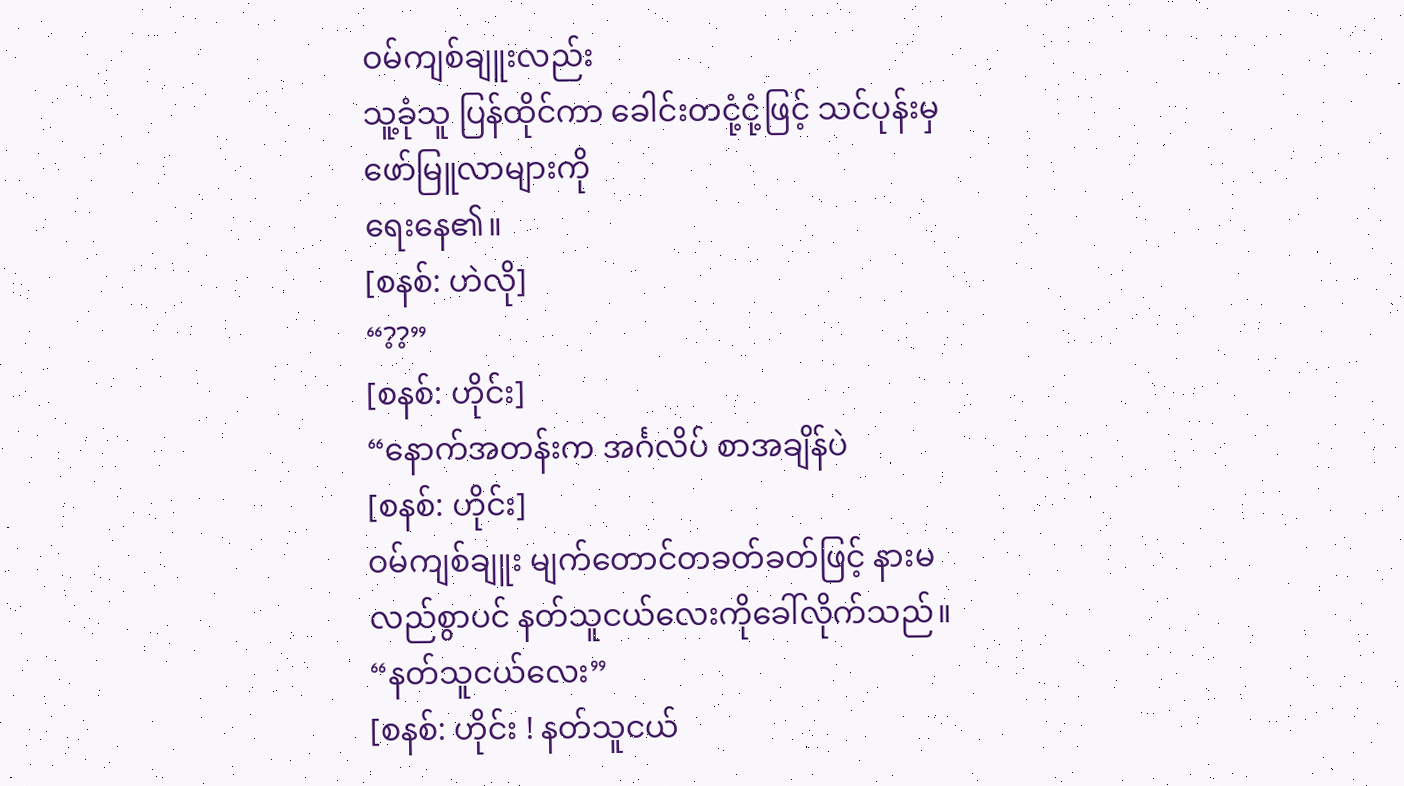ဝမ်ကျစ်ချူးလည်း
သူ့ခုံသူ ပြန်ထိုင်ကာ ခေါင်းတငုံ့ငုံ့ဖြင့် သင်ပုန်းမှ ဖော်မြူလာများကို
ရေးနေ၏။
[စနစ်: ဟဲလို]
“??”
[စနစ်: ဟိုင်း]
“နောက်အတန်းက အင်္ဂလိပ် စာအချိန်ပဲ
[စနစ်: ဟိုင်း]
ဝမ်ကျစ်ချူး မျက်တောင်တခတ်ခတ်ဖြင့် နားမလည်စွာပင် နတ်သူငယ်လေးကိုခေါ်လိုက်သည်။ “နတ်သူငယ်လေး”
[စနစ်: ဟိုင်း ! နတ်သူငယ်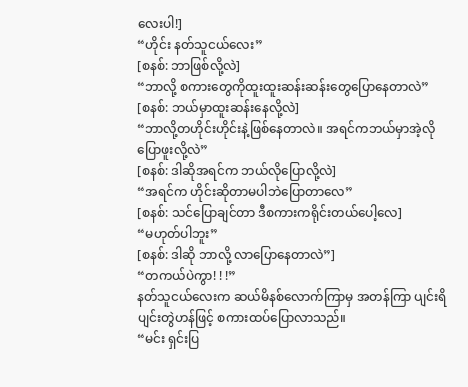လေးပါ!]
“ဟိုင်း နတ်သူငယ်လေး”
[စနစ်: ဘာဖြစ်လို့လဲ]
“ဘာလို့ စကားတွေကိုထူးထူးဆန်းဆန်းတွေပြောနေတာလဲ”
[စနစ်: ဘယ်မှာထူးဆန်းနေလို့လဲ]
“ဘာလို့တဟိုင်းဟိုင်းနဲ့ဖြစ်နေတာလဲ။ အရင်ကဘယ်မှာအဲ့လိုပြောဖူးလို့လဲ”
[စနစ်: ဒါဆိုအရင်က ဘယ်လိုပြောလို့လဲ]
“အရင်က ဟိုင်းဆိုတာမပါဘဲပြောတာလေ”
[စနစ်: သင်ပြောချင်တာ ဒီစကားကရိုင်းတယ်ပေါ့လေ]
“မဟုတ်ပါဘူး”
[စနစ်: ဒါဆို ဘာလို့ လာပြောနေတာလဲ”]
“တကယ်ပဲကွာ! ! !”
နတ်သူငယ်လေးက ဆယ်မိနစ်လောက်ကြာမှ အတန်ကြာ ပျင်းရိပျင်းတွဲဟန်ဖြင့် စကားထပ်ပြောလာသည်။
“မင်း ရှင်းပြ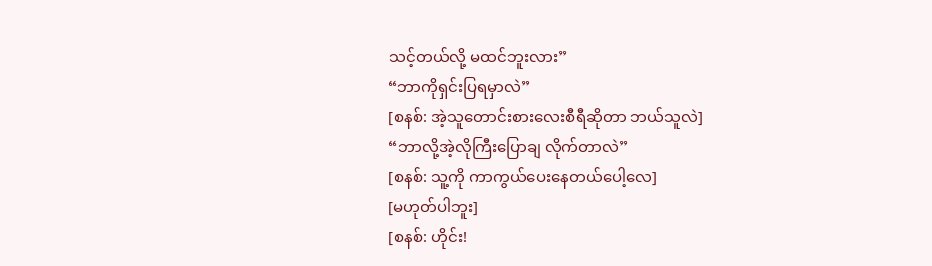သင့်တယ်လို့ မထင်ဘူးလား”
“ဘာကိုရှင်းပြရမှာလဲ”
[စနစ်: အဲ့သူတောင်းစားလေးစီရီဆိုတာ ဘယ်သူလဲ]
“ဘာလို့အဲ့လိုကြီးပြောချ လိုက်တာလဲ”
[စနစ်: သူ့ကို ကာကွယ်ပေးနေတယ်ပေါ့လေ]
[မဟုတ်ပါဘူး]
[စနစ်: ဟိုင်း!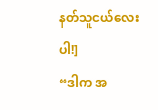နတ်သူငယ်လေးပါ!]
“ဒါက အ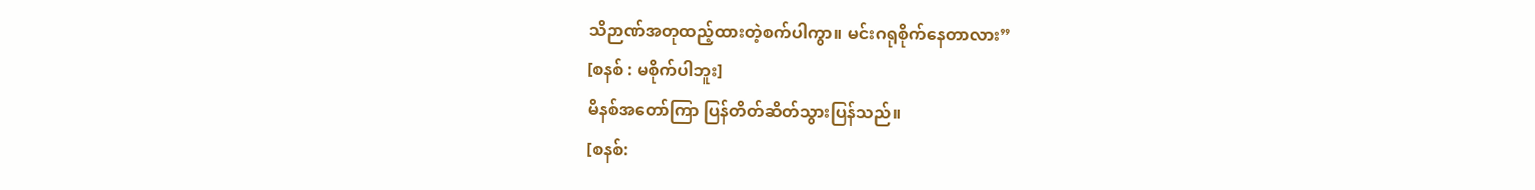သိဉာဏ်အတုထည့်ထားတဲ့စက်ပါကွာ။ မင်းဂရုစိုက်နေတာလား”
[စနစ် : မစိုက်ပါဘူး]
မိနစ်အတော်ကြာ ပြန်တိတ်ဆိတ်သွားပြန်သည်။
[စနစ်: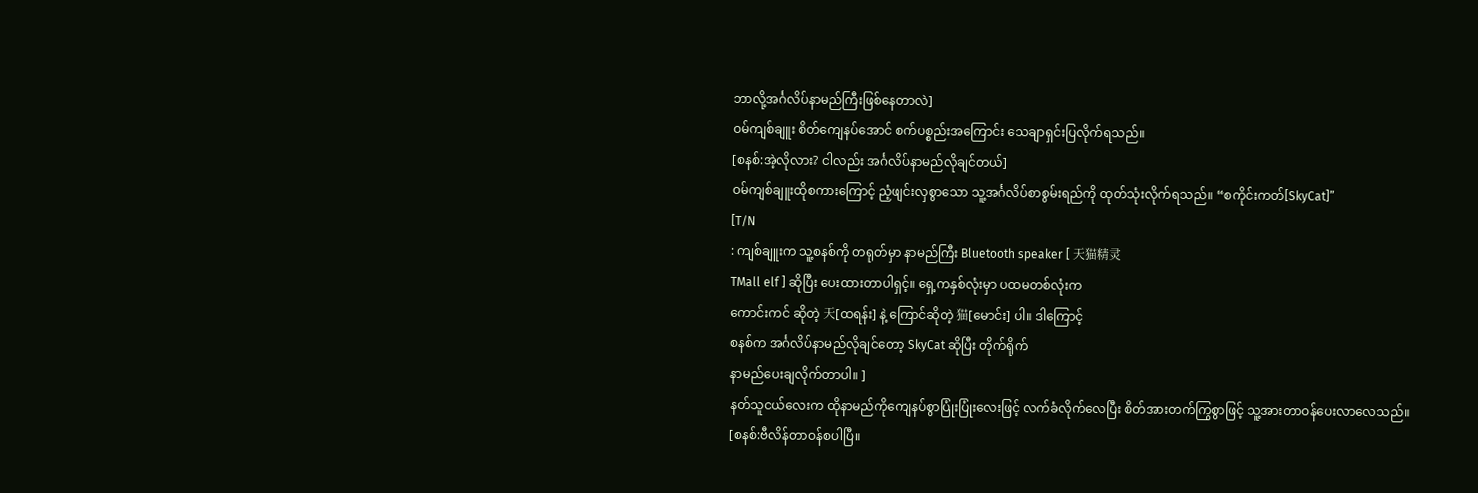ဘာလို့အင်္ဂလိပ်နာမည်ကြီးဖြစ်နေတာလဲ]
ဝမ်ကျစ်ချူး စိတ်ကျေနပ်အောင် စက်ပစ္စည်းအကြောင်း သေချာရှင်းပြလိုက်ရသည်။
[စနစ်:အဲ့လိုလား? ငါလည်း အင်္ဂလိပ်နာမည်လိုချင်တယ်]
ဝမ်ကျစ်ချူးထိုစကားကြောင့် ညံ့ဖျင်းလှစွာသော သူ့အင်္ဂလိပ်စာစွမ်းရည်ကို ထုတ်သုံးလိုက်ရသည်။ “စကိုင်းကတ်[SkyCat]”
[T/N
: ကျစ်ချူးက သူ့စနစ်ကို တရုတ်မှာ နာမည်ကြီး Bluetooth speaker [ 天猫精灵
TMall elf ] ဆိုပြီး ပေးထားတာပါရှင့်။ ရှေ့ကနှစ်လုံးမှာ ပထမတစ်လုံးက
ကောင်းကင် ဆိုတဲ့ 天[ထရန်း] နဲ့ ကြောင်ဆိုတဲ့ 猫[မောင်း] ပါ။ ဒါကြောင့်
စနစ်က အင်္ဂလိပ်နာမည်လိုချင်တော့ SkyCat ဆိုပြီး တိုက်ရိုက်
နာမည်ပေးချလိုက်တာပါ။ ]
နတ်သူငယ်လေးက ထိုနာမည်ကိုကျေနပ်စွာပြုံးပြုံးလေးဖြင့် လက်ခံလိုက်လေပြီး စိတ်အားတက်ကြွစွာဖြင့် သူ့အားတာဝန်ပေးလာလေသည်။
[စနစ်:ဗီလိန်တာဝန်စပါပြီ။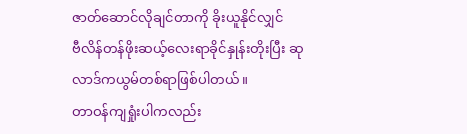ဇာတ်ဆောင်လိုချင်တာကို ခိုးယူနိုင်လျှင်
ဗီလိန်တန်ဖိုးဆယ့်လေးရာခိုင်နှုန်းတိုးပြီး ဆုလာဒ်ကယွမ်တစ်ရာဖြစ်ပါတယ်။
တာဝန်ကျရှုံးပါကလည်း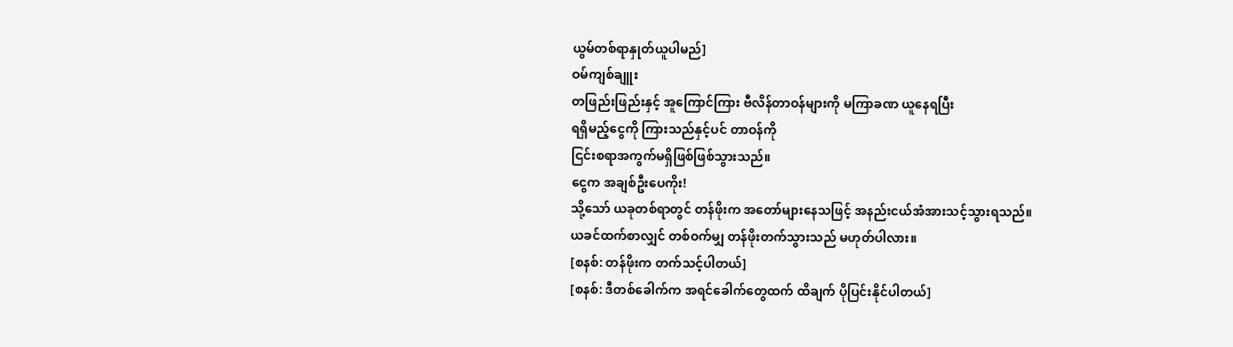ယွမ်တစ်ရာနှုတ်ယူပါမည်]
ဝမ်ကျစ်ချူး
တဖြည်းဖြည်းနှင့် အူကြောင်ကြား ဗီလိန်တာဝန်များကို မကြာခဏ ယူနေရပြီး
ရရှိမည့်ငွေကို ကြားသည်နှင့်ပင် တာဝန်ကို
ငြင်းစရာအကွက်မရှိဖြစ်ဖြစ်သွားသည်။
ငွေက အချစ်ဦးပေကိုး!
သို့သော် ယခုတစ်ရာတွင် တန်ဖိုးက အတော်များနေသဖြင့် အနည်းငယ်အံအားသင့်သွားရသည်။
ယခင်ထက်စာလျှင် တစ်ဝက်မျှ တန်ဖိုးတက်သွားသည် မဟုတ်ပါလား။
[စနစ်: တန်ဖိုးက တက်သင့်ပါတယ်]
[စနစ်: ဒီတစ်ခေါက်က အရင်ခေါက်တွေထက် ထိချက် ပိုပြင်းနိုင်ပါတယ်]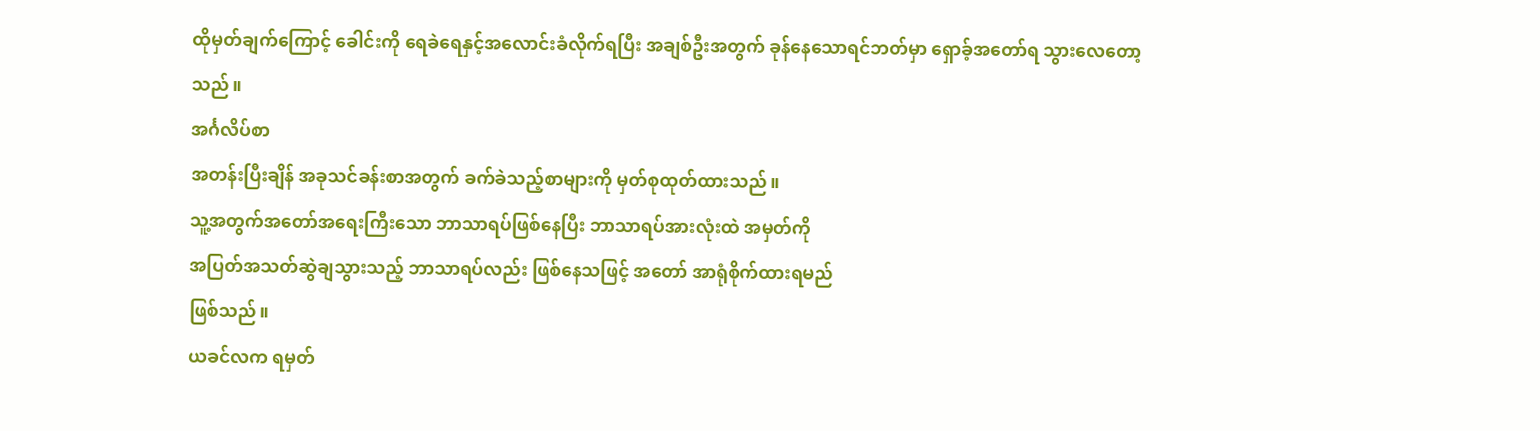ထိုမှတ်ချက်ကြောင့် ခေါင်းကို ရေခဲရေနှင့်အလောင်းခံလိုက်ရပြီး အချစ်ဦးအတွက် ခုန်နေသောရင်ဘတ်မှာ ရှောခ့်အတော်ရ သွားလေတော့သည်။
အင်္ဂလိပ်စာ
အတန်းပြီးချိန် အခုသင်ခန်းစာအတွက် ခက်ခဲသည့်စာများကို မှတ်စုထုတ်ထားသည်။
သူ့အတွက်အတော်အရေးကြီးသော ဘာသာရပ်ဖြစ်နေပြီး ဘာသာရပ်အားလုံးထဲ အမှတ်ကို
အပြတ်အသတ်ဆွဲချသွားသည့် ဘာသာရပ်လည်း ဖြစ်နေသဖြင့် အတော် အာရုံစိုက်ထားရမည်
ဖြစ်သည်။
ယခင်လက ရမှတ်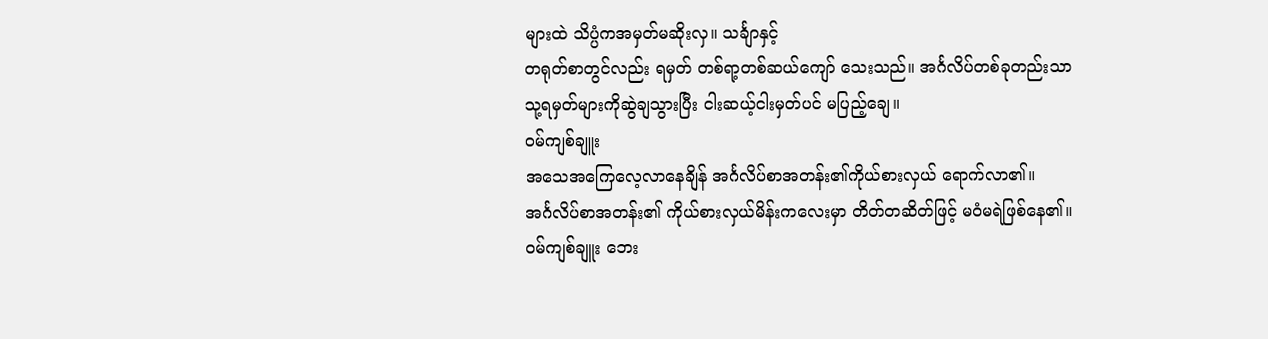များထဲ သိပ္ပံကအမှတ်မဆိုးလှ။ သင်္ချာနှင့်
တရုတ်စာတွင်လည်း ရမှတ် တစ်ရာ့တစ်ဆယ်ကျော် သေးသည်။ အင်္ဂလိပ်တစ်ခုတည်းသာ
သု့ရမှတ်များကိုဆွဲချသွားပြီး ငါးဆယ့်ငါးမှတ်ပင် မပြည့်ချေ။
ဝမ်ကျစ်ချူး
အသေအကြေလေ့လာနေချိန် အင်္ဂလိပ်စာအတန်း၏ကိုယ်စားလှယ် ရောက်လာ၏။
အင်္ဂလိပ်စာအတန်း၏ ကိုယ်စားလှယ်မိန်းကလေးမှာ တိတ်တဆိတ်ဖြင့် မဝံမရဲဖြစ်နေ၏။
ဝမ်ကျစ်ချူး ဘေး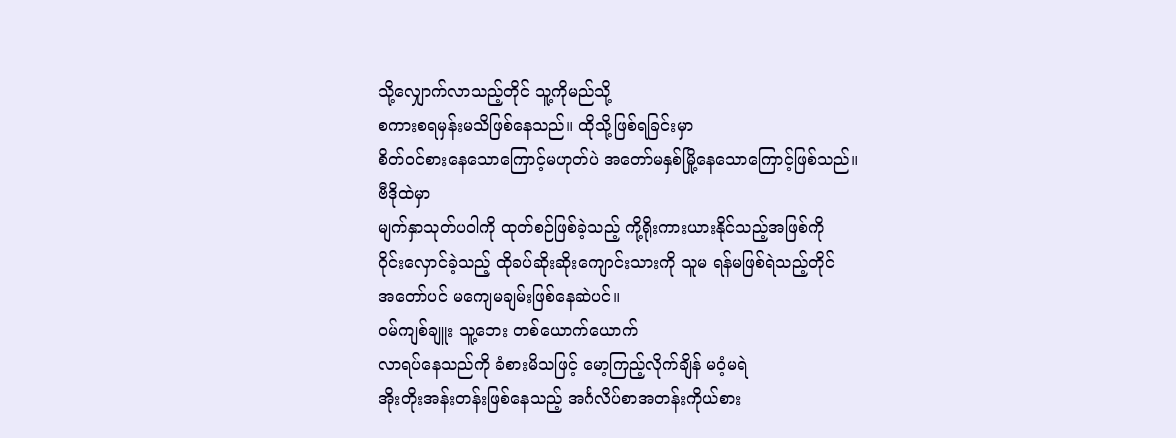သို့လျှောက်လာသည့်တိုင် သူ့ကိုမည်သို့
စကားစရမှန်းမသိဖြစ်နေသည်။ ထိုသို့ဖြစ်ရခြင်းမှာ
စိတ်ဝင်စားနေသောကြောင့်မဟုတ်ပဲ အတော်မနှစ်မြို့နေသောကြောင့်ဖြစ်သည်။
ဗီဒိုထဲမှာ
မျက်နှာသုတ်ပဝါကို ထုတ်စဉ်ဖြစ်ခဲ့သည့် ကို့ရိုးကားယားနိုင်သည့်အဖြစ်ကို
ဝိုင်းလှောင်ခဲ့သည့် ထိုခပ်ဆိုးဆိုးကျောင်းသားကို သူမ ရန်မဖြစ်ရဲသည့်တိုင်
အတော်ပင် မကျေမချမ်းဖြစ်နေဆဲပင်။
ဝမ်ကျစ်ချူး သူ့ဘေး တစ်ယောက်ယောက်
လာရပ်နေသည်ကို ခံစားမိသဖြင့် မော့ကြည့်လိုက်ချိန် မဝံ့မရဲ
အိုးတိုးအန်းတန်းဖြစ်နေသည့် အင်္ဂလိပ်စာအတန်းကိုယ်စား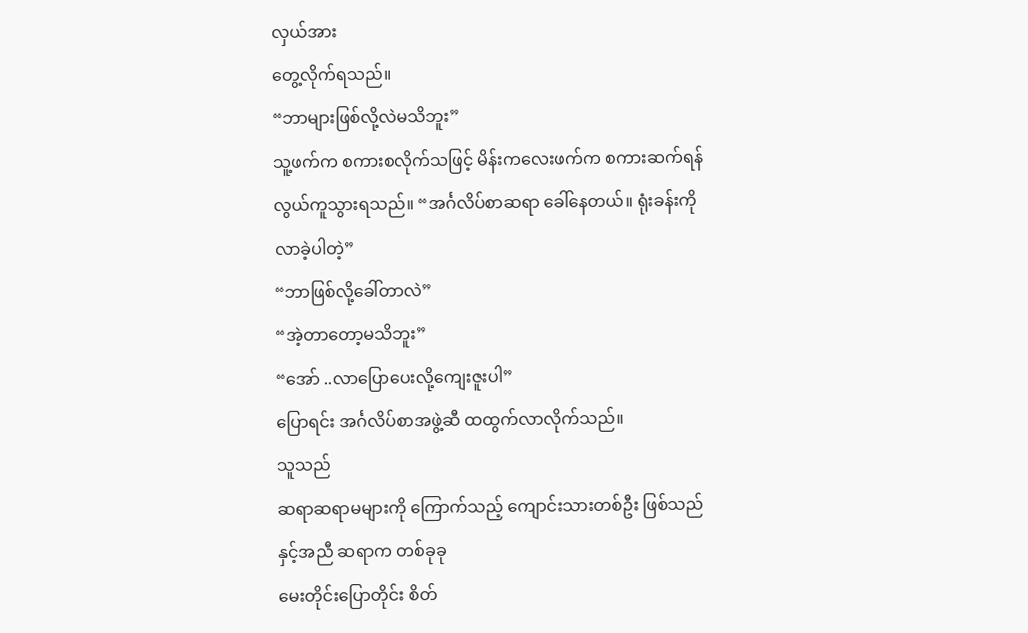လှယ်အား
တွေ့လိုက်ရသည်။
“ဘာများဖြစ်လို့လဲမသိဘူး”
သူ့ဖက်က စကားစလိုက်သဖြင့် မိန်းကလေးဖက်က စကားဆက်ရန်လွယ်ကူသွားရသည်။ “အင်္ဂလိပ်စာဆရာ ခေါ်နေတယ်။ ရုံးခန်းကိုလာခဲ့ပါတဲ့”
“ဘာဖြစ်လို့ခေါ်တာလဲ”
“အဲ့တာတော့မသိဘူး”
“အော် ..လာပြောပေးလို့ကျေးဇူးပါ”
ပြောရင်း အင်္ဂလိပ်စာအဖွဲ့ဆီ ထထွက်လာလိုက်သည်။
သူသည်
ဆရာဆရာမများကို ကြောက်သည့် ကျောင်းသားတစ်ဦး ဖြစ်သည်နှင့်အညီ ဆရာက တစ်ခုခု
မေးတိုင်းပြောတိုင်း စိတ်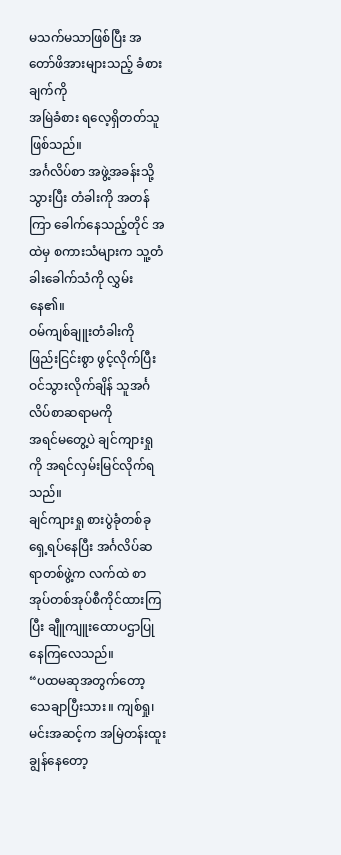မသက်မသာဖြစ်ပြီး အတော်ဖိအားများသည့် ခံစားချက်ကို
အမြဲခံစား ရလေ့ရှိတတ်သူဖြစ်သည်။
အင်္ဂလိပ်စာ အဖွဲ့အခန်းသို့သွားပြီး တံခါးကို အတန်ကြာ ခေါက်နေသည့်တိုင် အထဲမှ စကားသံများက သူ့တံခါးခေါက်သံကို လွှမ်းနေ၏။
ဝမ်ကျစ်ချူးတံခါးကို
ဖြည်းငြင်းစွာ ဖွင့်လိုက်ပြီး ဝင်သွားလိုက်ချိန် သူအင်္ဂလိပ်စာဆရာမကို
အရင်မတွေ့ပဲ ချင်ကျားရှုကို အရင်လှမ်းမြင်လိုက်ရသည်။
ချင်ကျားရှု စားပွဲခုံတစ်ခုရှေ့ရပ်နေပြီး အင်္ဂလိပ်ဆရာတစ်ဖွဲ့က လက်ထဲ စာအုပ်တစ်အုပ်စီကိုင်ထားကြပြီး ချီူကျူးထောပဌာပြုနေကြလေသည်။
“ပထမဆုအတွက်တော့ သေချာပြီးသား။ ကျစ်ရှု၊ မင်းအဆင့်က အမြဲတန်းထူးချွန်နေတော့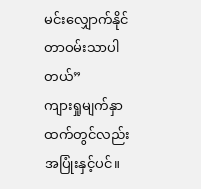မင်းလျှောက်နိုင်တာဝမ်းသာပါတယ်”
ကျားရှုမျက်နှာထက်တွင်လည်း အပြုံးနှင့်ပင်။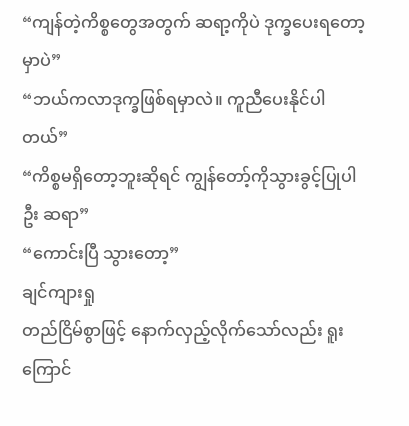“ကျန်တဲ့ကိစ္စတွေအတွက် ဆရာ့ကိုပဲ ဒုက္ခပေးရတော့မှာပဲ”
“ဘယ်ကလာဒုက္ခဖြစ်ရမှာလဲ။ ကူညီပေးနိုင်ပါတယ်”
“ကိစ္စမရှိတော့ဘူးဆိုရင် ကျွန်တော့်ကိုသွားခွင့်ပြုပါဦး ဆရာ”
“ကောင်းပြီ သွားတော့”
ချင်ကျားရှု
တည်ငြိမ်စွာဖြင့် နောက်လှည့်လိုက်သော်လည်း ရူးကြောင်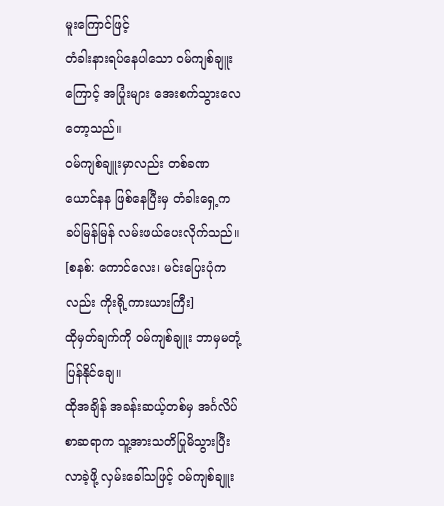မူးကြောင်ဖြင့်
တံခါးနားရပ်နေပါသော ဝမ်ကျစ်ချူးကြောင့် အပြုံးများ အေးစက်သွားလေတော့သည်။
ဝမ်ကျစ်ချူးမှာလည်း တစ်ခဏ ယောင်နန ဖြစ်နေပြီးမှ တံခါးရှေ့က ခပ်မြန်မြန် လမ်းဖယ်ပေးလိုက်သည်။
[စနစ်: ကောင်လေး၊ မင်းပြေးပုံကလည်း ကိုးရို့ကားယားကြီး]
ထိုမှတ်ချက်ကို ဝမ်ကျစ်ချူး ဘာမှမတုံ့ပြန်နိုင်ချေ။
ထိုအချိန် အခန်းဆယ့်တစ်မှ အင်္ဂလိပ်စာဆရာက သူ့အားသတိပြုမိသွားပြီး လာခဲ့ဖို့ လှမ်းခေါ်သဖြင့် ဝမ်ကျစ်ချူး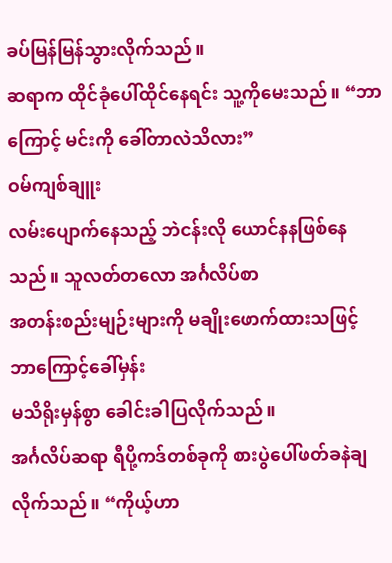ခပ်မြန်မြန်သွားလိုက်သည်။
ဆရာက ထိုင်ခုံပေါ်ထိုင်နေရင်း သူ့ကိုမေးသည်။ “ဘာကြောင့် မင်းကို ခေါ်တာလဲသိလား”
ဝမ်ကျစ်ချူး
လမ်းပျောက်နေသည့် ဘဲငန်းလို ယောင်နနဖြစ်နေသည်။ သူလတ်တလော အင်္ဂလိပ်စာ
အတန်းစည်းမျဉ်းများကို မချိုးဖောက်ထားသဖြင့် ဘာကြောင့်ခေါ်မှန်း
မသိရိုးမှန်စွာ ခေါင်းခါပြလိုက်သည်။
အင်္ဂလိပ်ဆရာ ရီပို့ကဒ်တစ်ခုကို စားပွဲပေါ်ဖတ်ခနဲချလိုက်သည်။ “ကိုယ့်ဟာ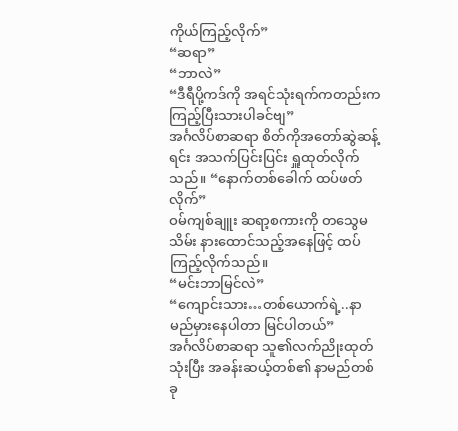ကိုယ်ကြည့်လိုက်”
“ဆရာ”
“ဘာလဲ”
“ဒီရီပို့ကဒ်ကို အရင်သုံးရက်ကတည်းက ကြည့်ပြီးသားပါခင်ဗျ”
အင်္ဂလိပ်စာဆရာ စိတ်ကိုအတော်ဆွဲဆန့်ရင်း အသက်ပြင်းပြင်း ရှူထုတ်လိုက်သည်။ “နောက်တစ်ခေါက် ထပ်ဖတ်လိုက်”
ဝမ်ကျစ်ချူး ဆရာ့စကားကို တသွေမသိမ်း နားထောင်သည့်အနေဖြင့် ထပ်ကြည့်လိုက်သည်။
“မင်းဘာမြင်လဲ”
“ကျောင်းသား…တစ်ယောက်ရဲ့..နာမည်မှားနေပါတာ မြင်ပါတယ်”
အင်္ဂလိပ်စာဆရာ သူ၏လက်ညိုးထုတ်သုံးပြီး အခန်းဆယ့်တစ်၏ နာမည်တစ်ခု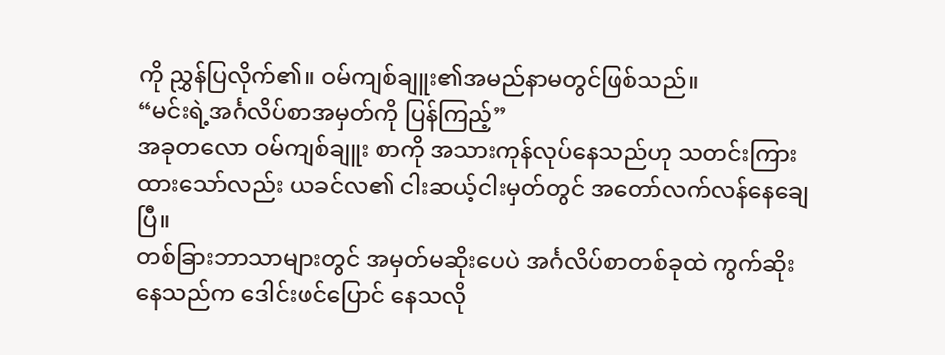ကို ညွှန်ပြလိုက်၏။ ဝမ်ကျစ်ချူး၏အမည်နာမတွင်ဖြစ်သည်။
“မင်းရဲ့အင်္ဂလိပ်စာအမှတ်ကို ပြန်ကြည့်”
အခုတလော ဝမ်ကျစ်ချူး စာကို အသားကုန်လုပ်နေသည်ဟု သတင်းကြားထားသော်လည်း ယခင်လ၏ ငါးဆယ့်ငါးမှတ်တွင် အတော်လက်လန်နေချေပြီ။
တစ်ခြားဘာသာများတွင် အမှတ်မဆိုးပေပဲ အင်္ဂလိပ်စာတစ်ခုထဲ ကွက်ဆိုးနေသည်က ဒေါင်းဖင်ပြောင် နေသလို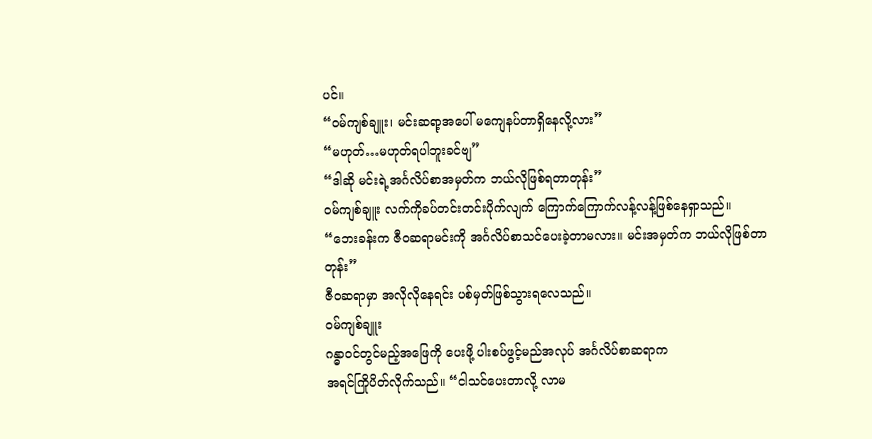ပင်။
“ဝမ်ကျစ်ချူး၊ မင်းဆရာ့အပေါ် မကျေနပ်တာရှိနေလို့လား”
“မဟုတ်…မဟုတ်ရပါဘူးခင်ဗျ”
“ဒါဆို မင်းရဲ့အင်္ဂလိပ်စာအမှတ်က ဘယ်လိုဖြစ်ရတာတုန်း”
ဝမ်ကျစ်ချူး လက်ကိုခပ်တင်းတင်းပိုက်လျက် ကြောက်ကြောက်လန့်လန့်ဖြစ်နေရှာသည်။
“ဘေးခန်းက ဇီဝဆရာမင်းကို အင်္ဂလိပ်စာသင်ပေးခဲ့တာမလား။ မင်းအမှတ်က ဘယ်လိုဖြစ်တာတုန်း”
ဇီဝဆရာမှာ အလိုလိုနေရင်း ပစ်မှတ်ဖြစ်သွားရလေသည်။
ဝမ်ကျစ်ချူး
ဂန္ဓာဝင်တွင်မည့်အဖြေကို ပေးဖို့ ပါးစပ်ဖွင့်မည်အလုပ် အင်္ဂလိပ်စာဆရာက
အရင်ကြိုပိတ်လိုက်သည်။ “ငါသင်ပေးတာလို့ လာမ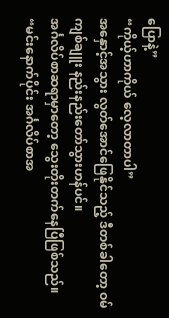ပြောနဲ့”
“ကိုယ့်ဟာကိုယ် လေ့လာတာပါ”
အနှောင့်အသွား လွတ်အောင်ဖြေနိုင်သည့် ဒီတစ်ခါတော့ ဝမ်ကျစ်ချူး နည်းနည်းတော်သွားဟန်ပင်။
အင်္ဂလိပ်စာဆရာမှာတော့ သွေးတိုးတက်နေပြီဖြစ်သည်။
“မင်းနောက်ပိုင်း အင်္ဂလိပ်စာအ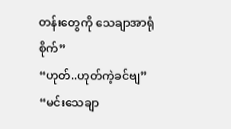တန်းတွေကို သေချာအာရုံစိုက်”
“ဟုတ်..ဟုတ်ကဲ့ခင်ဗျ”
“မင်းသေချာ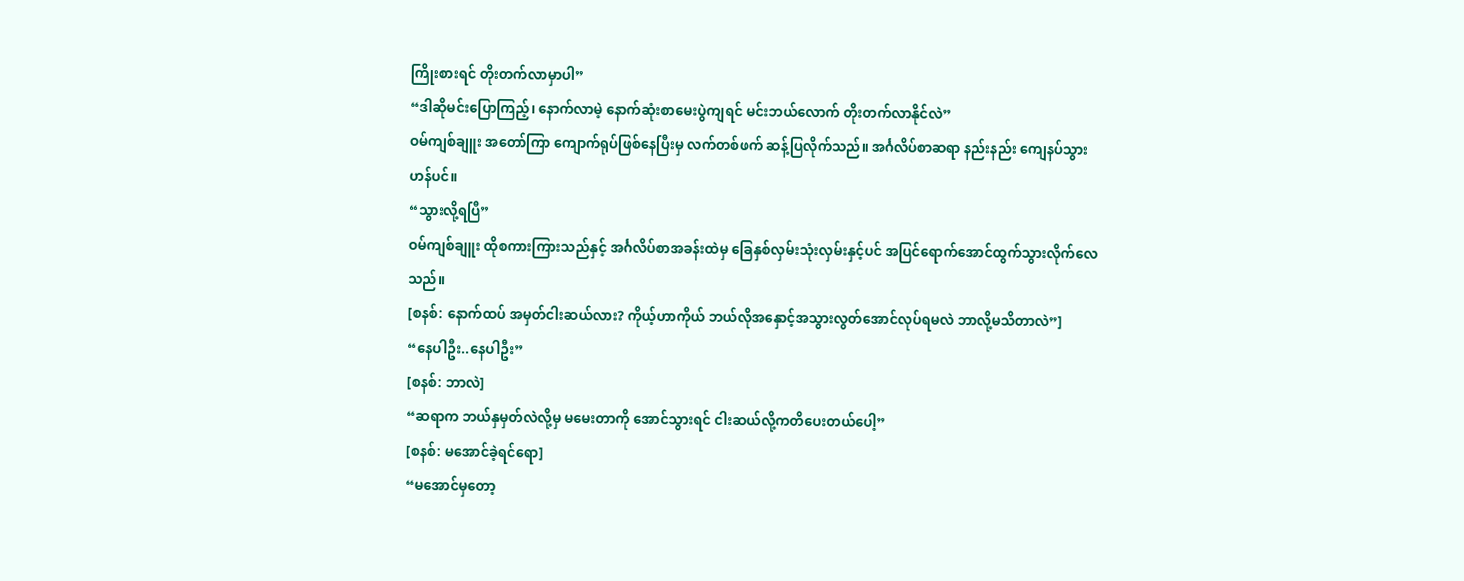ကြိုးစားရင် တိုးတက်လာမှာပါ”
“ဒါဆိုမင်းပြောကြည့်၊ နောက်လာမဲ့ နောက်ဆုံးစာမေးပွဲကျရင် မင်းဘယ်လောက် တိုးတက်လာနိုင်လဲ”
ဝမ်ကျစ်ချူး အတော်ကြာ ကျောက်ရုပ်ဖြစ်နေပြီးမှ လက်တစ်ဖက် ဆန့်ပြလိုက်သည်။ အင်္ဂလိပ်စာဆရာ နည်းနည်း ကျေနပ်သွားဟန်ပင်။
“သွားလို့ရပြီ”
ဝမ်ကျစ်ချူး ထိုစကားကြားသည်နှင့် အင်္ဂလိပ်စာအခန်းထဲမှ ခြေနှစ်လှမ်းသုံးလှမ်းနှင့်ပင် အပြင်ရောက်အောင်ထွက်သွားလိုက်လေသည်။
[စနစ်: နောက်ထပ် အမှတ်ငါးဆယ်လား? ကိုယ့်ဟာကိုယ် ဘယ်လိုအနှောင့်အသွားလွတ်အောင်လုပ်ရမလဲ ဘာလို့မသိတာလဲ”]
“နေပါဦး..နေပါဦး”
[စနစ်: ဘာလဲ]
“ဆရာက ဘယ်နှမှတ်လဲလို့မှ မမေးတာကို အောင်သွားရင် ငါးဆယ်လို့ကတိပေးတယ်ပေါ့”
[စနစ်: မအောင်ခဲ့ရင်ရော]
“မအောင်မှတော့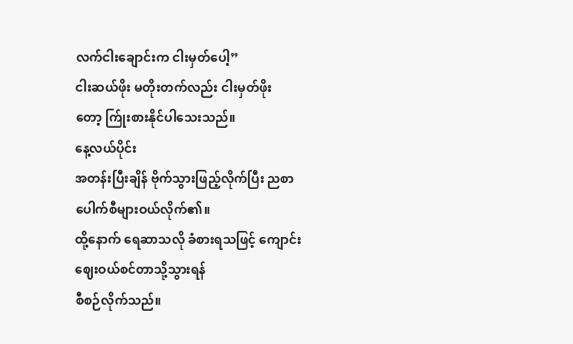လက်ငါးချောင်းက ငါးမှတ်ပေါ့”
ငါးဆယ်ဖိုး မတိုးတက်လည်း ငါးမှတ်ဖိုးတော့ က်ြုးစားနိုင်ပါသေးသည်။
နေ့လယ်ပိုင်း
အတန်းပြီးချိန် ဗိုက်သွားဖြည့်လိုက်ပြီး ညစာပေါက်စီများဝယ်လိုက်၏။
ထို့နောက် ရေဆာသလို ခံစားရသဖြင့် ကျောင်းဈေးဝယ်စင်တာသို့သွားရန်
စီစဉ်လိုက်သည်။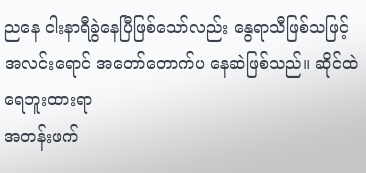ညနေ ငါးနာရီခွဲနေပြီဖြစ်သော်လည်း နွေရာသီဖြစ်သဖြင့်
အလင်းရောင် အတော်တောက်ပ နေဆဲဖြစ်သည်။ ဆိုင်ထဲ ရေဘူးထားရာ
အတန်းဖက်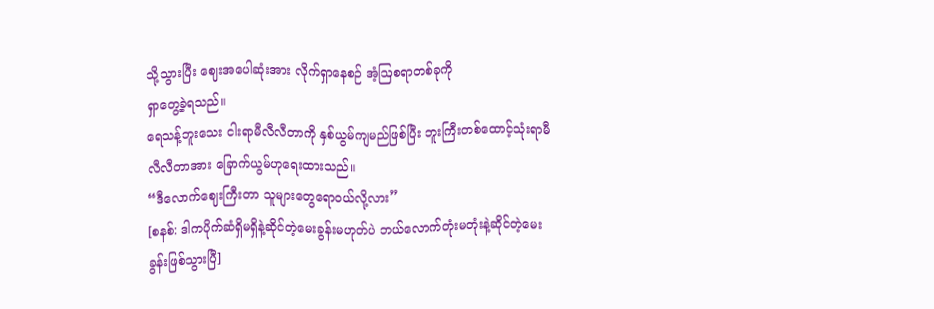သို့သွားပြီး ဈေးအပေါဆုံးအား လိုက်ရှာနေစဉ် အံ့ဩစရာတစ်ခုကို
ရှာတွေ့ခဲ့ရသည်။
ရေသန့်ဘူးသေး ငါးရာမီလီလီတာကို နှစ်ယွမ်ကျမည်ဖြစ်ပြီး ဘူးကြီးတစ်ထောင့်သုံးရာမီလီလီတာအား ခြောက်ယွမ်ဟုရေးထားသည်။
“ဒီလောက်ဈေးကြီးတာ သူများတွေရောဝယ်လို့လား”
[စနစ်: ဒါကပိုက်ဆံရှိမရှိနဲ့ဆိုင်တဲ့မေးခွန်းမဟုတ်ပဲ ဘယ်လောက်တုံးမတုံးနဲ့ဆိုင်တဲ့မေးခွန်းဖြစ်သွားပြီ]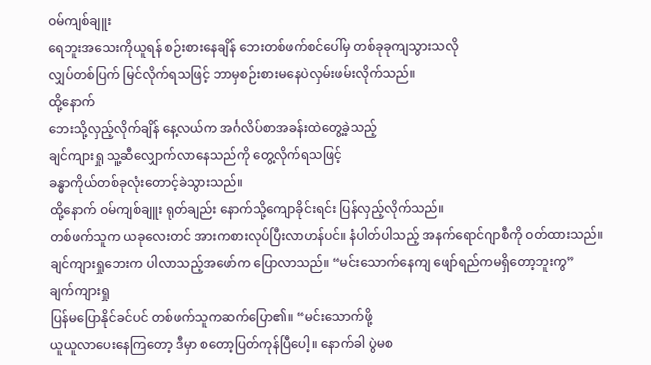ဝမ်ကျစ်ချူး
ရေဘူးအသေးကိုယူရန် စဉ်းစားနေချိန် ဘေးတစ်ဖက်စင်ပေါ်မှ တစ်ခုခုကျသွားသလို
လျှပ်တစ်ပြက် မြင်လိုက်ရသဖြင့် ဘာမှစဉ်းစားမနေပဲလှမ်းဖမ်းလိုက်သည်။
ထို့နောက်
ဘေးသို့လှည့်လိုက်ချိန် နေ့လယ်က အင်္ဂလိပ်စာအခန်းထဲတွေ့ခဲ့သည့်
ချင်ကျားရှု သူ့ဆီလျှောက်လာနေသည်ကို တွေ့လိုက်ရသဖြင့်
ခန္ဓာကိုယ်တစ်ခုလုံးတောင့်ခဲသွားသည်။
ထို့နောက် ဝမ်ကျစ်ချူး ရုတ်ချည်း နောက်သို့ကျောခိုင်းရင်း ပြန်လှည့်လိုက်သည်။
တစ်ဖက်သူက ယခုလေးတင် အားကစားလုပ်ပြီးလာဟန်ပင်။ နံပါတ်ပါသည့် အနက်ရောင်ဂျာစီကို ဝတ်ထားသည်။
ချင်ကျားရှုဘေးက ပါလာသည့်အဖော်က ပြောလာသည်။ “မင်းသောက်နေကျ ဖျော်ရည်ကမရှိတော့ဘူးကွ”
ချက်ကျားရှု
ပြန်မပြောနိုင်ခင်ပင် တစ်ဖက်သူကဆက်ပြော၏။ “မင်းသောက်ဖို့
ယူယူလာပေးနေကြတော့ ဒီမှာ စတော့ပြတ်ကုန်ပြီပေါ့။ နောက်ခါ ပွဲမစ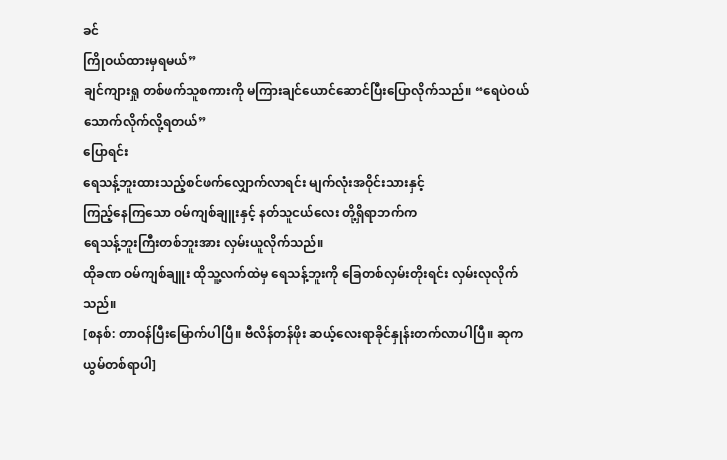ခင်
ကြိုဝယ်ထားမှရမယ်”
ချင်ကျားရှု တစ်ဖက်သူစကားကို မကြားချင်ယောင်ဆောင်ပြီးပြောလိုက်သည်။ “ရေပဲဝယ်သောက်လိုက်လို့ရတယ်”
ပြောရင်း
ရေသန့်ဘူးထားသည့်စင်ဖက်လျှောက်လာရင်း မျက်လုံးအဝိုင်းသားနှင့်
ကြည့်နေကြသော ဝမ်ကျစ်ချူးနှင့် နတ်သူငယ်လေး တို့ရှိရာဘက်က
ရေသန့်ဘူးကြီးတစ်ဘူးအား လှမ်းယူလိုက်သည်။
ထိုခဏ ဝမ်ကျစ်ချူး ထိုသူ့လက်ထဲမှ ရေသန့်ဘူးကို ခြေတစ်လှမ်းတိုးရင်း လှမ်းလုလိုက်သည်။
[စနစ်: တာဝန်ပြီးမြောက်ပါပြီ။ ဗီလိန်တန်ဖိုး ဆယ့်လေးရာခိုင်နှုန်းတက်လာပါပြီ။ ဆုက ယွမ်တစ်ရာပါ]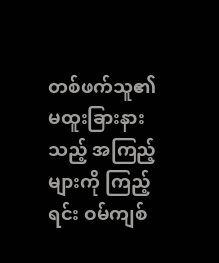တစ်ဖက်သူ၏
မထူးခြားနားသည့် အကြည့်များကို ကြည့်ရင်း ဝမ်ကျစ်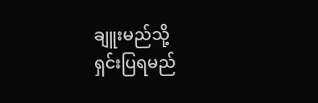ချူးမည်သို့
ရှင်းပြရမည်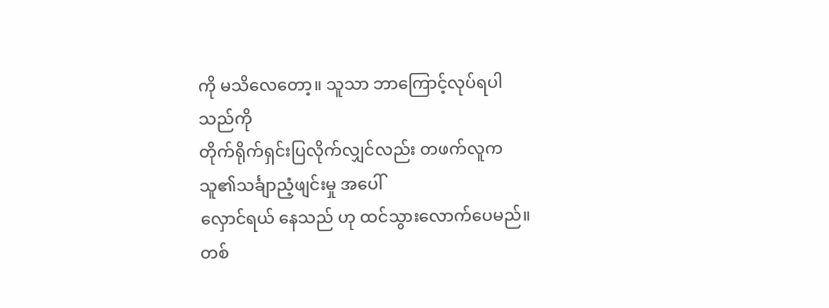ကို မသိလေတော့။ သူသာ ဘာကြောင့်လုပ်ရပါသည်ကို
တိုက်ရိုက်ရှင်းပြလိုက်လျှင်လည်း တဖက်လူက သူ၏သင်္ချာညံ့ဖျင်းမှု အပေါ်
လှောင်ရယ် နေသည် ဟု ထင်သွားလောက်ပေမည်။
တစ်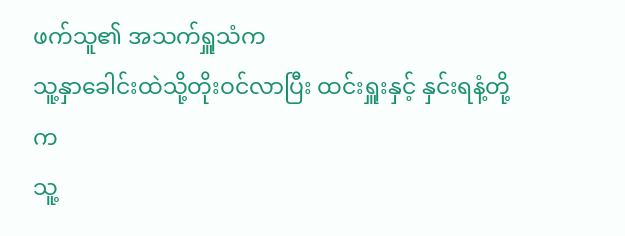ဖက်သူ၏ အသက်ရှူသံက
သူ့နှာခေါင်းထဲသို့တိုးဝင်လာပြီး ထင်းရှူးနှင့် နှင်းရနံ့တို့က
သူ့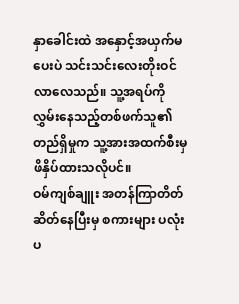နှာခေါင်းထဲ အနှောင့်အယှက်မပေးပဲ သင်းသင်းလေးတိုးဝင်လာလေသည်။ သူ့အရပ်ကို
လွှမ်းနေသည့်တစ်ဖက်သူ၏ တည်ရှိမှုက သူ့အားအထက်စီးမှဖိနှိပ်ထားသလိုပင်။
ဝမ်ကျစ်ချူး အတန်ကြာတိတ်ဆိတ်နေပြီးမှ စကားများ ပလုံးပ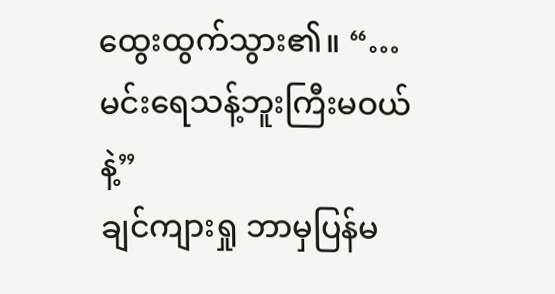ထွေးထွက်သွား၏။ “…မင်းရေသန့်ဘူးကြီးမဝယ်နဲ့”
ချင်ကျားရှု ဘာမှပြန်မ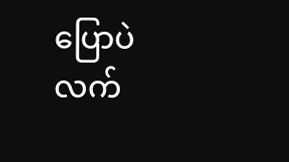ပြောပဲ လက်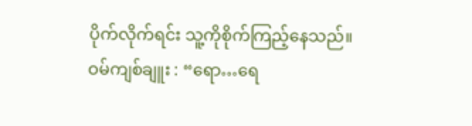ပိုက်လိုက်ရင်း သူ့ကိုစိုက်ကြည့်နေသည်။
ဝမ်ကျစ်ချူး : “ရော…ရေ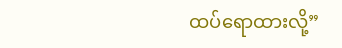ထပ်ရောထားလို့”